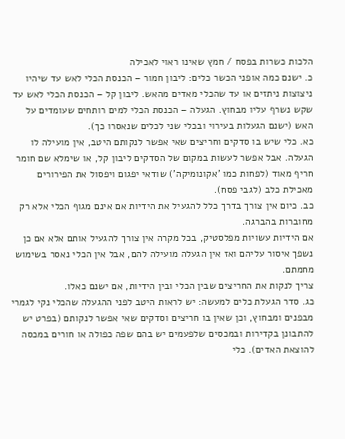הלכות כשרות בפסח / חמץ שאינו ראוי לאכילה
כ. ישנם כמה אופני הכשר כלים: ליבון חמור – הכנסת הכלי לאש עד שיהיו ניצוצות ניתזים או עד שהכלי מאדים מהאש. ליבון קל – הכנסת הכלי לאש עד שקש נשרף עליו מבחוץ. הגעלה – הכנסת הכלי למים רותחים שעומדים על האש (ישנם הגעלות בעירוי ובכלי שני לכלים שנאסרו כך).
כא. כלי שיש בו סדקים וחריצים שאי אפשר לנקותם היטב, אין מועילה לו הגעלה. אבל אפשר לעשות במקום של הסדקים ליבון קל, או שימלא שם חומר חריף מאוד (לפחות כמו 'אקונומיקה') שודאי יפגום ויפסול את הפירורים מאכילת כלב (לגבי פסח).
כב. כיום אין צורך בדרך כלל להגעיל את הידיות אם אינם מגוף הכלי אלא רק מחוברות בהברגה.
אם הידיות עשויות מפלסטיק, בכל מקרה אין צורך להגעיל אותם אלא אם כן נשפך איסור עליהם ואז אין הגעלה מועילה להם, אבל אין הכלי נאסר בשימוש מחמתם.
צריך לנקות את החריצים שבין הכלי ובין הידיות, אם ישנם כאלו.
כג. סדר הגעלת כלים למעשה: יש לראות היטב לפני ההגעלה שהכלי נקי לגמרי מבפנים ומבחוץ, וכן שאין בו חריצים וסדקים שאי אפשר לנקותם (בפרט יש להתבונן בקדירות ובמכסים שלפעמים יש בהם שפה כפולה או חורים במכסה להוצאת האדים). כלי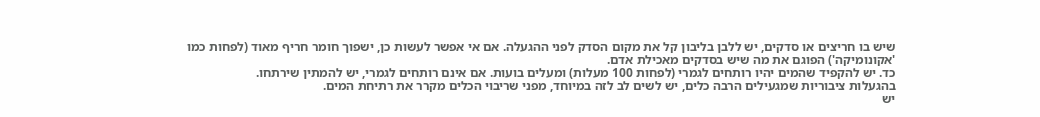שיש בו חריצים או סדקים, יש ללבן בליבון קל את מקום הסדק לפני ההגעלה. אם אי אפשר לעשות כן, ישפוך חומר חריף מאוד (לפחות כמו 'אקונומיקה') הפוגם את מה שיש בסדקים מאכילת אדם.
כד. יש להקפיד שהמים יהיו רותחים לגמרי (לפחות 100 מעלות) ומעלים בועות. אם אינם רותחים לגמרי, יש להמתין שירתחו.
בהגעלות ציבוריות שמגעילים הרבה כלים, יש לשים לב לזה במיוחד, מפני שריבוי הכלים מקרר את רתיחת המים.
יש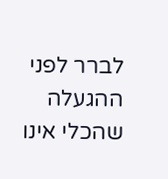לברר לפני ההגעלה שהכלי אינו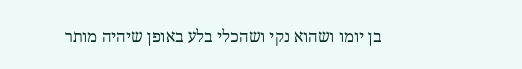בן יומו ושהוא נקי ושהכלי בלע באופן שיהיה מותר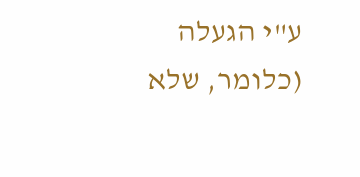ע"י הגעלה (כלומר, שלא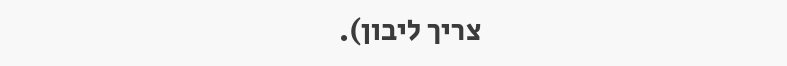צריך ליבון).